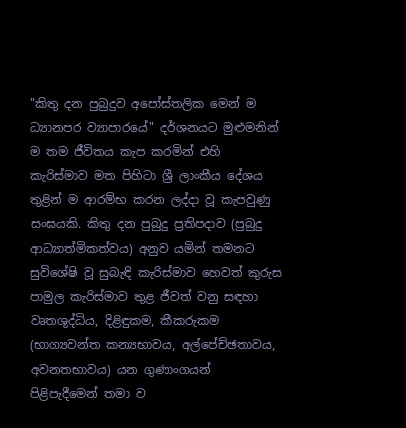"කිතු දන පුබුදුව අපෝස්තලික මෙන් ම ධ්‍යානපර ව්‍යාපාරයේ" දර්ශනයට මුළුමනින් ම තම ජීවිතය කැප කරමින් එහි කැරිස්මාව මත පිහිටා ශ්‍රී ලාංකීය දේශය තුළින් ම ආරම්භ කරන ලද්දා වූ කැපවුණු සංඝයකි. කිතු දන පුබුදු ප්‍රතිපදාව (පුබුදු ආධ්‍යාත්මිකත්වය) අනුව යමින් තමනට සුවිශේෂි වූ සුබැඳි කැරිස්මාව හෙවත් කුරුස පාමුල කැරිස්මාව තුළ ජීවත් වනු සඳහා වෘතශුද්ධිය, දිළිඳුකම, කීකරුකම (භාග්‍යවන්ත කන්‍යභාවය, අල්පේච්ඡතාවය, අවනතභාවය) යන ගුණාංගයන් පිළිපැදීමෙන් තමා ව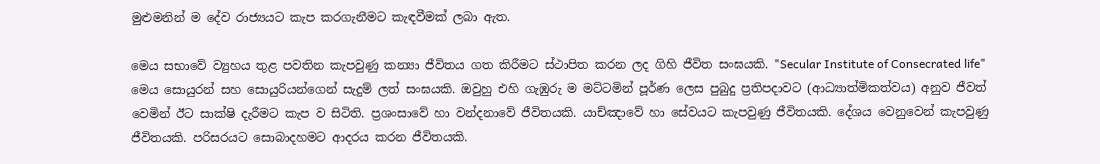මුළුමනින් ම දේව රාජ්‍යයට කැප කරගැනීමට කැඳවීමක් ලබා ඇත.

මෙය සභාවේ ව්‍යුහය තුළ පවතින කැපවුණු කන්‍යා ජීවිතය ගත කිරීමට ස්ථාපිත කරන ලද ගිහි ජීවිත සංඝයකි. "Secular Institute of Consecrated life" මෙය සොයුරන් සහ සොයුරියන්ගෙන් සැදුම් ලත් සංඝයකි. ඔවුහු එහි ගැඹුරු ම මට්ටමින් පූර්ණ ලෙස පුබුදු ප්‍රතිපදාවට (ආධ්‍යාත්මිකත්වය) අනුව ජීවත් වෙමින් ඊට සාක්ෂි දැරීමට කැප ව සිටිති. ප්‍රශංසාවේ හා වන්දනාවේ ජීවිතයකි. යාච්ඤාවේ හා සේවයට කැපවුණු ජීවිතයකි. දේශය වෙනුවෙන් කැපවුණු ජීවිතයකි. පරිසරයට සොබාදහමට ආදරය කරන ජීවිතයකි.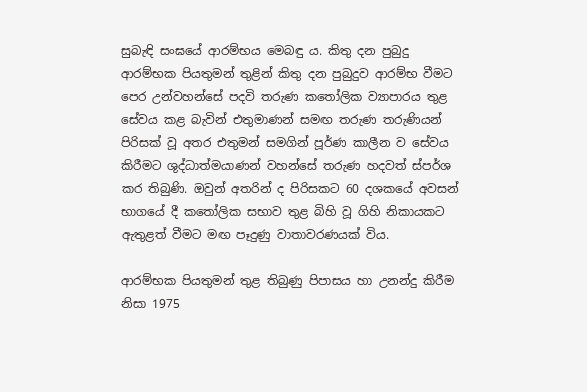සුබැඳි සංඝයේ ආරම්භය මෙබඳු ය. කිතු දන පුබුදු ආරම්භක පියතුමන් තුළින් කිතු දන පුබුදුව ආරම්භ වීමට පෙර උන්වහන්සේ පදවි තරුණ කතෝලික ව්‍යාපාරය තුළ සේවය කළ බැවින් එතුමාණන් සමඟ තරුණ තරුණියන් පිරිසක් වූ අතර එතුමන් සමගින් පූර්ණ කාලීන ව සේවය කිරීමට ශුද්ධාත්මයාණන් වහන්සේ තරුණ හදවත් ස්පර්ශ කර තිබුණි. ඔවුන් අතරින් ද පිරිසකට 60 දශකයේ අවසන් භාගයේ දී කතෝලික සභාව තුළ බිහි වූ ගිහි නිකායකට ඇතුළත් වීමට මඟ පෑදුණු වාතාවරණයක් විය.

ආරම්භක පියතුමන් තුළ තිබුණු පිපාසය හා උනන්දු කිරීම නිසා 1975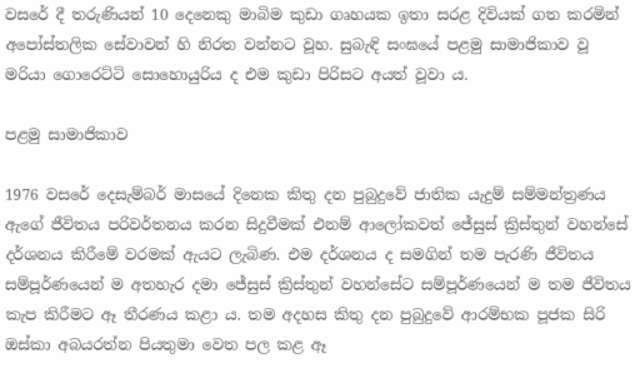වසරේ දී තරුණියන් 10 දෙනෙකු මාබිම කුඩා ගෘහයක ඉතා සරළ දිවියක් ගත කරමින් අපෝස්තලික සේවාවන් හි නිරත වන්නට වූහ. සුබැඳි සංඝයේ පළමු සාමාජිකාව වූ මරියා ගොරෙට්ටි සොහොයුරිය ද එම කුඩා පිරිසට අයත් වූවා ය.

පළමු සාමාජිකාව

1976 වසරේ දෙසැම්බර් මාසයේ දිනෙක කිතු දන පුබුදුවේ ජාතික යැදුම් සම්මන්ත්‍රණය ඇගේ ජීවිතය පරිවර්තනය කරන සිදුවීමක් එනම් ආලෝකවත් ජේසුස් ක්‍රිස්තුන් වහන්සේ දර්ශනය කිරීමේ වරමක් ඇයට ලැබිණ. එම දර්ශනය ද සමගින් තම පැරණි ජීවිතය සම්පූර්ණයෙන් ම අතහැර දමා ජේසුස් ක්‍රිස්තුන් වහන්සේට සම්පූර්ණයෙන් ම තම ජීවිතය කැප කිරීමට ඈ තීරණය කළා ය. තම අදහස කිතු දන පුබුදුවේ ආරම්භක පූජක සිරි ඔස්කා අබයරත්න පියතුමා වෙත පල කළ ඈ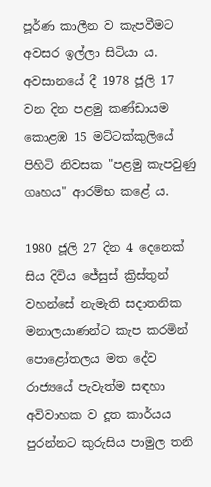පූර්ණ කාලීන ව කැපවීමට අවසර ඉල්ලා සිටියා ය. අවසානයේ දී 1978 ජූලි 17 වන දින පළමු කණ්ඩායම කොළඹ 15 මට්ටක්කුලියේ පිහිටි නිවසක "පළමු කැපවුණු ගෘහය" ආරම්භ කළේ ය.

1980 ජූලි 27 දින 4 දෙනෙක් සිය දිවිය ජේසුස් ක්‍රිස්තුන් වහන්සේ නැමැති සදාතනික මනාලයාණන්ට කැප කරමින් පොළෝතලය මත දේව රාජ්‍යයේ පැවැත්ම සඳහා අවිවාහක ව දූත කාර්යය පුරන්නට කුරුසිය පාමුල තනි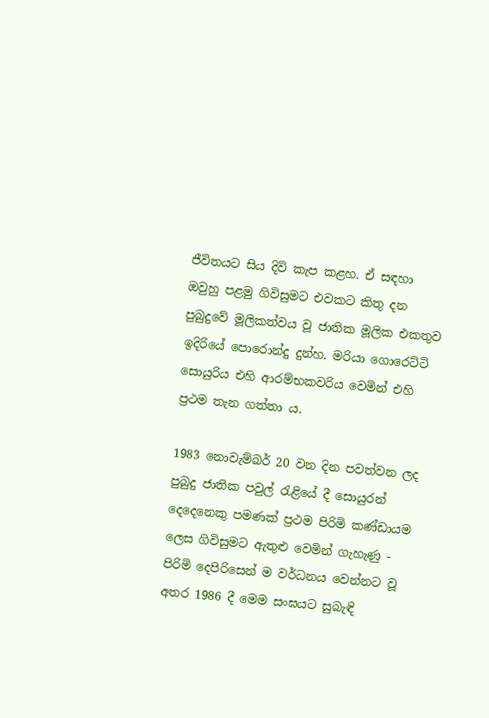ජීවිතයට සිය දිවි කැප කළහ. ඒ සඳහා ඔවුහු පළමු ගිවිසුමට එවකට කිතු දන පුබුදුවේ මූලිකත්වය වූ ජාතික මූලික එකතුව ඉදිරියේ පොරොන්දු දුන්හ. මරියා ගොරෙට්ටි සොයුරිය එහි ආරම්භකවරිය වෙමින් එහි ප්‍රථම තැන ගත්තා ය.

1983 නොවැම්බර් 20 වන දින පවත්වන ලද පුබුදු ජාතික පවුල් රැළියේ දී සොයුරන් දෙදෙනෙකු පමණක් ප්‍රථම පිරිමි කණ්ඩායම ලෙස ගිවිසුමට ඇතුළු වෙමින් ගැහැණු - පිරිමි දෙපිරිසෙන් ම වර්ධනය වෙන්නට වූ අතර 1986 දී මෙම සංඝයට සුබැඳි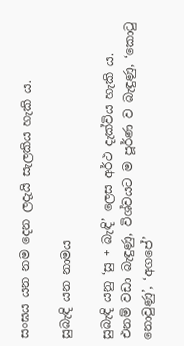සංඝය යන නම දෙන ලදැයි සැලකිය හැකි ය.

සුබැඳි යන නාමය

සුබැඳි යනු ‘සු + බැඳි’ ලෙස අර්ථ දැක්විය හැකි ය. එනම් වඩා බැඳුණු, විශ්වයට ම පූර්ණ ව බැඳුණු, ‘කොටු නොවුණු’, ‘අගපේ’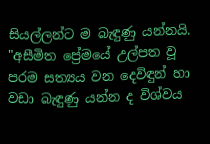සියල්ලන්ට ම බැඳුණු යන්නයි. "අසීමිත ප්‍රේමයේ උල්පත වූ පරම සත්‍යය වන දෙවිඳුන් හා වඩා බැඳුණු යන්න ද විශ්වය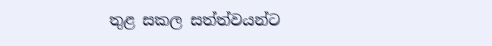තුළ සකල සත්ත්වයන්ට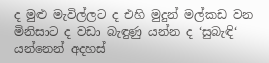ද මුළු මැවිල්ලට ද එහි මුදුන් මල්කඩ වන මිනිසාට ද වඩා බැඳුණු යන්න ද ‘සුබැඳි‘ යන්නෙන් අදහස්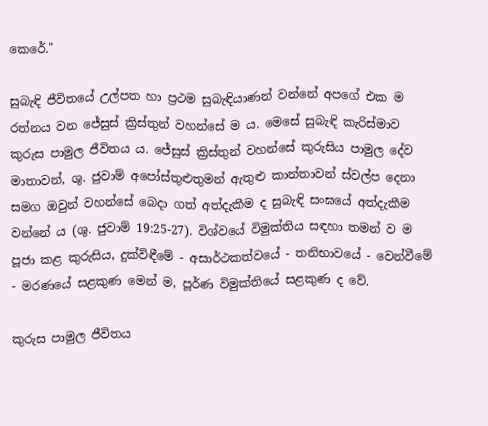කෙරේ."

සුබැඳි ජීවිතයේ උල්පත හා ප්‍රථම සුබැඳියාණන් වන්නේ අපගේ එක ම රත්නය වන ජේසුස් ක්‍රිස්තුන් වහන්සේ ම ය. මෙසේ සුබැඳි කැරිස්මාව කුරුස පාමුල ජීවිතය ය. ජේසුස් ක්‍රිස්තුන් වහන්සේ කුරුසිය පාමුල දේව මාතාවන්, ශු. ජුවාම් අපෝස්තුළුතුමන් ඇතුළු කාන්තාවන් ස්වල්ප දෙනා සමග ඔවුන් වහන්සේ බෙදා ගත් අත්දැකීම ද සුබැඳි සංඝයේ අත්දැකීම වන්නේ ය (ශු. ජුවාම් 19:25-27). විශ්වයේ විමුක්තිය සඳහා තමන් ව ම පූජා කළ කුරුසිය, දුක්විඳීමේ - අසාර්ථකත්වයේ - තනිභාවයේ - වෙන්වීමේ - මරණයේ සළකුණ මෙන් ම, පූර්ණ විමුක්තියේ සළකුණ ද වේ.

කුරුස පාමුල ජීවිතය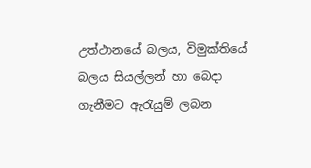උත්ථානයේ බලය, විමුක්තියේ බලය සියල්ලන් හා බෙදා ගැනීමට ඇරැයුම් ලබන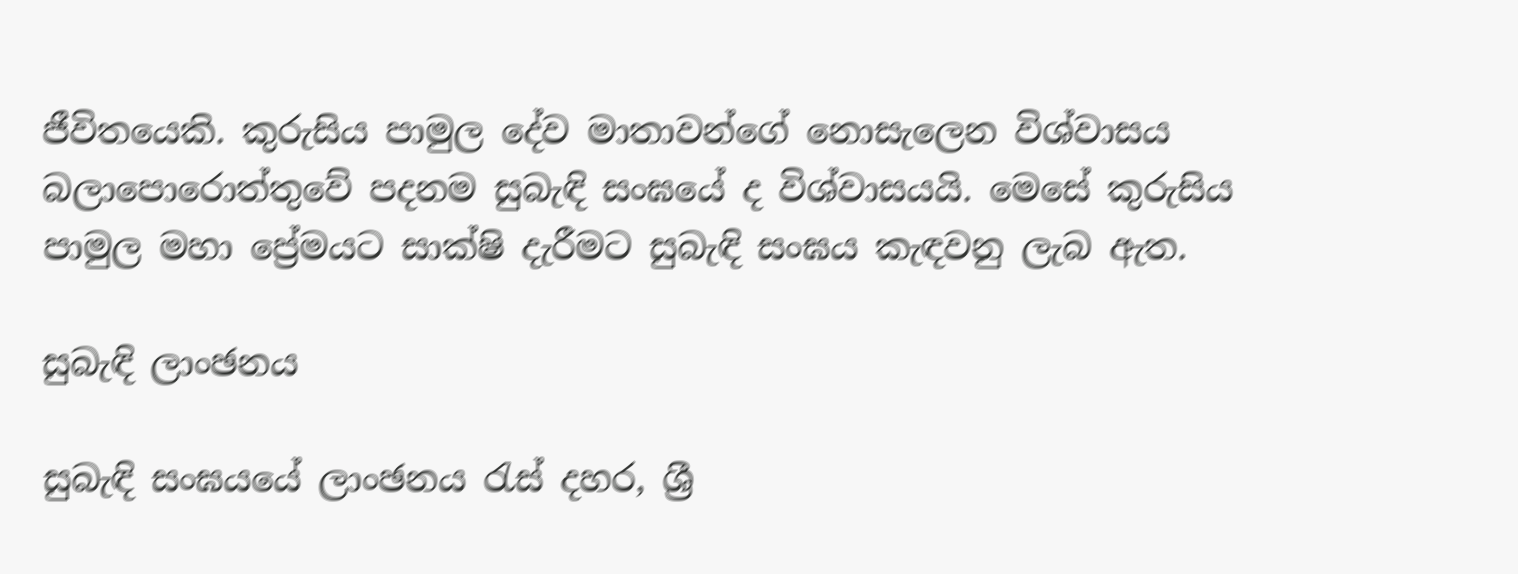ජීවිතයෙකි. කුරුසිය පාමුල දේව මාතාවන්ගේ නොසැලෙන විශ්වාසය බලාපොරොත්තුවේ පදනම සුබැඳි සංඝයේ ද විශ්වාසයයි. මෙසේ කුරුසිය පාමුල මහා ‍ප්‍රේමයට සාක්ෂි දැරීමට සුබැඳි සංඝය කැඳවනු ලැබ ඇත.

සුබැඳි ලාංඡනය

සුබැඳි සංඝයයේ ලාංඡනය රැස් දහර, ශ්‍රී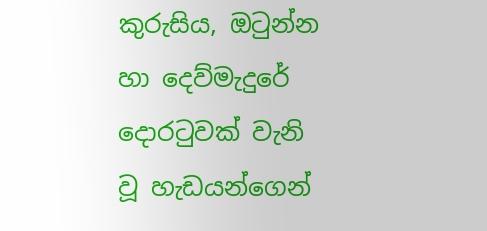කුරුසිය, ඔටුන්න හා දෙව්මැදුරේ දොරටුවක් වැනි වූ හැඩයන්ගෙන්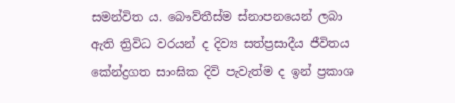සමන්විත ය. බෞව්තීස්ම ස්නාපනයෙන් ලබා ඇති ‍ත්‍රිවිධ වරයන් ද දිව්‍ය සත්ප්‍රසාදීය ජීවිතය කේන්ද්‍රගත සාංඝික දිවි පැවැත්ම ද ඉන් ප්‍රකාශ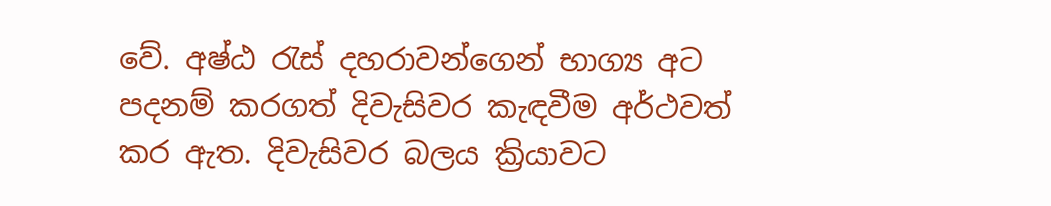වේ. අෂ්ඨ රැස් දහරාවන්ගෙන් භාග්‍ය අට පදනම් කරගත් දිවැසිවර කැඳවීම අර්ථවත් කර ඇත. දිවැසිවර බලය ක්‍රියාවට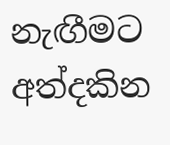නැඟීමට අත්දකින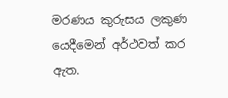මරණය කුරුසය ලකුණ යෙදීමෙන් අර්ථවත් කර ඇත.